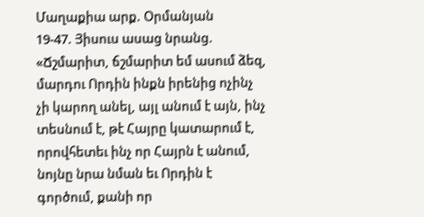Մաղաքիա արք. Օրմանյան
19-47. Յիսուս ասաց նրանց. «Ճշմարիտ, ճշմարիտ եմ ասում ձեզ, մարդու Որդին ինքն իրենից ոչինչ չի կարող անել, այլ անում է այն, ինչ տեսնում է, թէ Հայրը կատարում է, որովհետեւ ինչ որ Հայրն է անում, նոյնը նրա նման եւ Որդին է գործում, քանի որ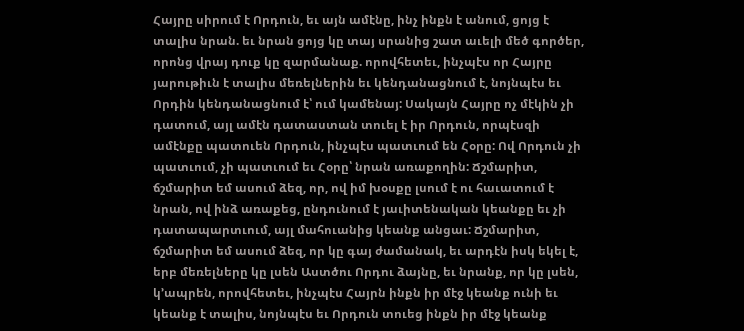Հայրը սիրում է Որդուն, եւ այն ամէնը, ինչ ինքն է անում, ցոյց է տալիս նրան. եւ նրան ցոյց կը տայ սրանից շատ աւելի մեծ գործեր, որոնց վրայ դուք կը զարմանաք. որովհետեւ, ինչպէս որ Հայրը յարութիւն է տալիս մեռելներին եւ կենդանացնում է, նոյնպէս եւ Որդին կենդանացնում է՝ ում կամենայ: Սակայն Հայրը ոչ մէկին չի դատում, այլ ամէն դատաստան տուել է իր Որդուն, որպէսզի ամէնքը պատուեն Որդուն, ինչպէս պատւում են Հօրը: Ով Որդուն չի պատւում, չի պատւում եւ Հօրը՝ նրան առաքողին: Ճշմարիտ, ճշմարիտ եմ ասում ձեզ, որ, ով իմ խօսքը լսում է ու հաւատում է նրան, ով ինձ առաքեց, ընդունում է յաւիտենական կեանքը եւ չի դատապարտւում, այլ մահուանից կեանք անցաւ: Ճշմարիտ, ճշմարիտ եմ ասում ձեզ, որ կը գայ ժամանակ, եւ արդէն իսկ եկել է, երբ մեռելները կը լսեն Աստծու Որդու ձայնը, եւ նրանք, որ կը լսեն, կ՚ապրեն, որովհետեւ, ինչպէս Հայրն ինքն իր մէջ կեանք ունի եւ կեանք է տալիս, նոյնպէս եւ Որդուն տուեց ինքն իր մէջ կեանք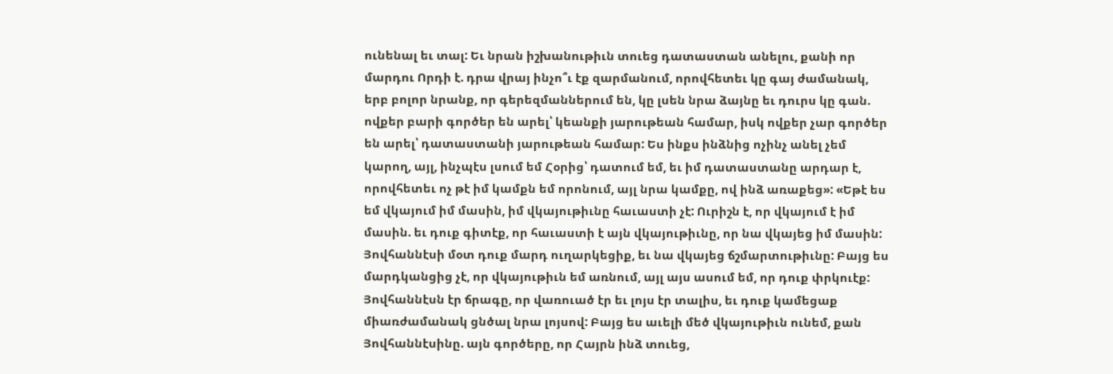ունենալ եւ տալ: Եւ նրան իշխանութիւն տուեց դատաստան անելու, քանի որ մարդու Որդի է. դրա վրայ ինչո՞ւ էք զարմանում, որովհետեւ կը գայ ժամանակ, երբ բոլոր նրանք, որ գերեզմաններում են, կը լսեն նրա ձայնը եւ դուրս կը գան. ովքեր բարի գործեր են արել՝ կեանքի յարութեան համար, իսկ ովքեր չար գործեր են արել՝ դատաստանի յարութեան համար: Ես ինքս ինձնից ոչինչ անել չեմ կարող, այլ, ինչպէս լսում եմ Հօրից՝ դատում եմ, եւ իմ դատաստանը արդար է, որովհետեւ ոչ թէ իմ կամքն եմ որոնում, այլ նրա կամքը, ով ինձ առաքեց»: «Եթէ ես եմ վկայում իմ մասին, իմ վկայութիւնը հաւաստի չէ: Ուրիշն է, որ վկայում է իմ մասին. եւ դուք գիտէք, որ հաւաստի է այն վկայութիւնը, որ նա վկայեց իմ մասին: Յովհաննէսի մօտ դուք մարդ ուղարկեցիք, եւ նա վկայեց ճշմարտութիւնը: Բայց ես մարդկանցից չէ, որ վկայութիւն եմ առնում, այլ այս ասում եմ, որ դուք փրկուէք: Յովհաննէսն էր ճրագը, որ վառուած էր եւ լոյս էր տալիս, եւ դուք կամեցաք միառժամանակ ցնծալ նրա լոյսով: Բայց ես աւելի մեծ վկայութիւն ունեմ, քան Յովհաննէսինը. այն գործերը, որ Հայրն ինձ տուեց,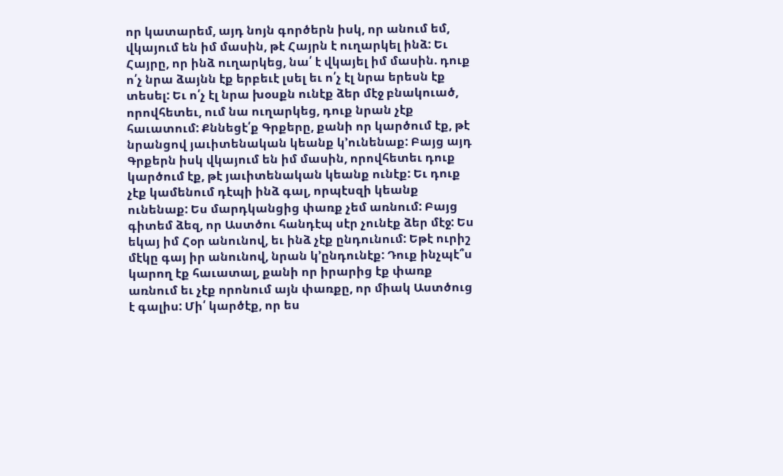որ կատարեմ, այդ նոյն գործերն իսկ, որ անում եմ, վկայում են իմ մասին, թէ Հայրն է ուղարկել ինձ: Եւ Հայրը, որ ինձ ուղարկեց, նա՛ է վկայել իմ մասին. դուք ո՛չ նրա ձայնն էք երբեւէ լսել եւ ո՛չ էլ նրա երեսն էք տեսել: Եւ ո՛չ էլ նրա խօսքն ունէք ձեր մէջ բնակուած, որովհետեւ, ում նա ուղարկեց, դուք նրան չէք հաւատում: Քննեցէ՛ք Գրքերը, քանի որ կարծում էք, թէ նրանցով յաւիտենական կեանք կ՚ունենաք: Բայց այդ Գրքերն իսկ վկայում են իմ մասին, որովհետեւ դուք կարծում էք, թէ յաւիտենական կեանք ունէք: Եւ դուք չէք կամենում դէպի ինձ գալ, որպէսզի կեանք ունենաք: Ես մարդկանցից փառք չեմ առնում: Բայց գիտեմ ձեզ, որ Աստծու հանդէպ սէր չունէք ձեր մէջ: Ես եկայ իմ Հօր անունով, եւ ինձ չէք ընդունում: Եթէ ուրիշ մէկը գայ իր անունով, նրան կ՚ընդունէք: Դուք ինչպէ՞ս կարող էք հաւատալ, քանի որ իրարից էք փառք առնում եւ չէք որոնում այն փառքը, որ միակ Աստծուց է գալիս: Մի՛ կարծէք, որ ես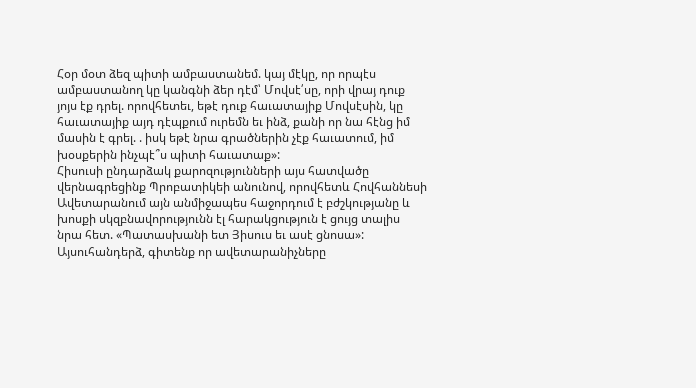Հօր մօտ ձեզ պիտի ամբաստանեմ. կայ մէկը, որ որպէս ամբաստանող կը կանգնի ձեր դէմ՝ Մովսէ՛սը, որի վրայ դուք յոյս էք դրել. որովհետեւ, եթէ դուք հաւատայիք Մովսէսին, կը հաւատայիք այդ դէպքում ուրեմն եւ ինձ, քանի որ նա հէնց իմ մասին է գրել. . իսկ եթէ նրա գրածներին չէք հաւատում, իմ խօսքերին ինչպէ՞ս պիտի հաւատաք»:
Հիսուսի ընդարձակ քարոզությունների այս հատվածը վերնագրեցինք Պրոբատիկեի անունով, որովհետև Հովհաննեսի Ավետարանում այն անմիջապես հաջորդում է բժշկությանը և խոսքի սկզբնավորությունն էլ հարակցություն է ցույց տալիս նրա հետ. «Պատասխանի ետ Յիսուս եւ ասէ ցնոսա»: Այսուհանդերձ, գիտենք որ ավետարանիչները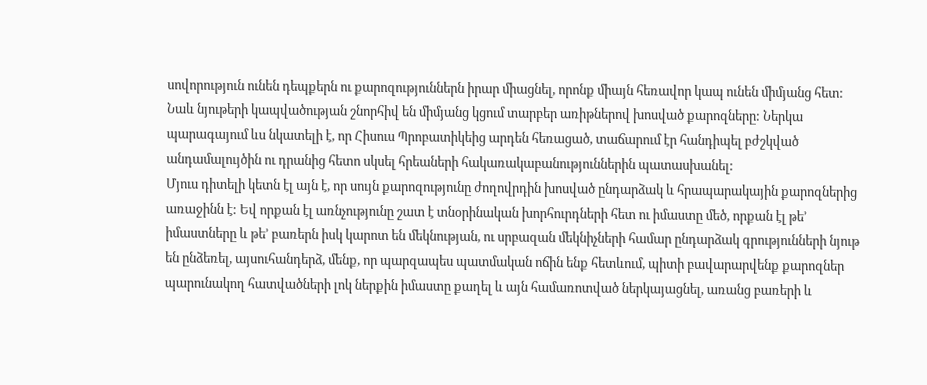սովորություն ունեն դեպքերն ու քարոզություններն իրար միացնել, որոնք միայն հեռավոր կապ ունեն միմյանց հետ: Նաև նյութերի կապվածության շնորհիվ են միմյանց կցում տարբեր առիթներով խոսված քարոզները: Ներկա պարագայում ևս նկատելի է, որ Հիսուս Պրոբատիկեից արդեն հեռացած, տաճարում էր հանդիպել բժշկված անդամալույծին ու դրանից հետո սկսել հրեաների հակառակաբանություններին պատասխանել:
Մյուս դիտելի կետն էլ այն է, որ սույն քարոզությունը ժողովրդին խոսված ընդարձակ և հրապարակային քարոզներից առաջինն է: Եվ որքան էլ առնչությունը շատ է տնօրինական խորհուրդների հետ ու իմաստը մեծ, որքան էլ թե’ իմաստները և թե’ բառերն իսկ կարոտ են մեկնության, ու սրբազան մեկնիչների համար ընդարձակ գրությունների նյութ են ընձեռել, այսուհանդերձ, մենք, որ պարզապես պատմական ոճին ենք հետևում, պիտի բավարարվենք քարոզներ պարունակող հատվածների լոկ ներքին իմաստը քաղել և այն համառոտված ներկայացնել, առանց բառերի և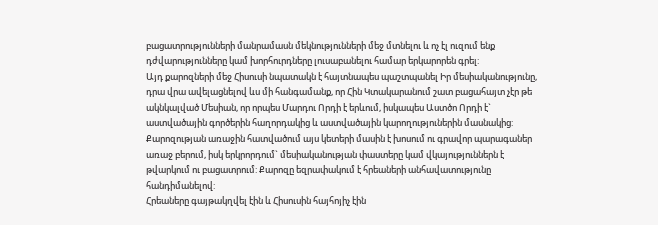բացատրությունների մանրամասն մեկնությունների մեջ մտնելու և ոչ էլ ուզում ենք դժվարությունները կամ խորհուրդները լուսաբանելու համար երկարորեն գրել:
Այդ քարոզների մեջ Հիսուսի նպատակն է հայտնապես պաշտպանել Իր մեսիականությունը, դրա վրա ավելացնելով ևս մի հանգամանք, որ Հին Կտակարանում շատ բացահայտ չէր թե ակնկալված Մեսիան, որ որպես Մարդու Որդի է երևում, իսկապես Աստծո Որդի է` աստվածային գործերին հաղորդակից և աստվածային կարողություներին մասնակից: Քարոզության առաջին հատվածում այս կետերի մասին է խոսում ու գրավոր պարագաներ առաջ բերում, իսկ երկրորդում` մեսիականության փաստերը կամ վկայություններն է թվարկում ու բացատրում: Քարոզը եզրափակում է հրեաների անհավատությունը հանդիմանելով:
Հրեաները գայթակղվել էին և Հիսուսին հայհոյիչ էին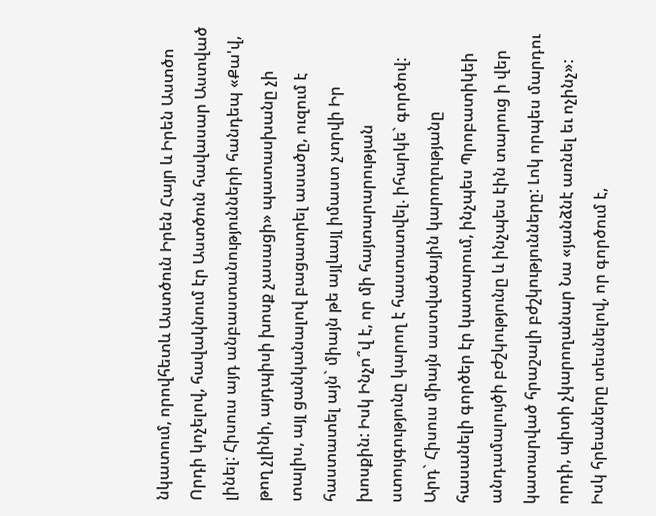նկատում, որովհետև Աստծուն Իրեն Հայր և Իրեն Աստծո Որդի կոչելով, հավակնում էր Աստծուն հավասար Աստված լինել: Հիսուս այդ անբաստանությունների հանդեպ «Քա'վ, թող չլինի, այդպիսի խոսք չասացի» պատասխանը չի տալիս, այլ ցանկանալով բացատրել ասածը, ուզում է հաստատել այն` միայն թե այլևայլ իմաստ չտրվի Իր խոսքին: Իսկ Ինչո՞վ է, որ մի հայտարարության ստույգությունը կարող է հաստատվել. իհարկե` գործով: Արդ` Հիսուս միայն աստվածային կարողությանը հասանելի գործեր էր կատարում, ինչպես Պրոբատիկեի անդամալույծի բժշկությունը և ինչպես էին տարուց ի վեր կատարված հրաշալի բժշկությունները: Լոկ որպես մարդու որդի, պիտի չկարողանար Նա «յանձնէ առնել եւ ոչինչ»: Իսկ հրեաները տեսնելով, որ գործում է,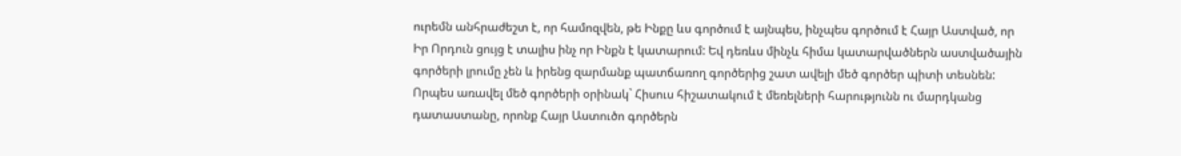ուրեմն անհրաժեշտ է, որ համոզվեն, թե Ինքը ևս գործում է այնպես, ինչպես գործում է Հայր Աստված, որ Իր Որդուն ցույց է տալիս ինչ որ Ինքն է կատարում: Եվ դեռևս մինչև հիմա կատարվածներն աստվածային գործերի լրումը չեն և իրենց զարմանք պատճառող գործերից շատ ավելի մեծ գործեր պիտի տեսնեն: Որպես առավել մեծ գործերի օրինակ` Հիսուս հիշատակում է մեռելների հարությունն ու մարդկանց դատաստանը, որոնք Հայր Աստուծո գործերն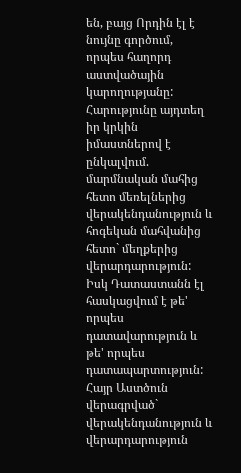են, բայց Որդին էլ է նույնը գործում, որպես հաղորդ աստվածային կարողությանը:
Հարությունը այդտեղ իր կրկին իմաստներով է ընկալվում. մարմնական մահից հետո մեռելներից վերակենդանություն և հոգեկան մահվանից հետո` մեղքերից վերարդարություն: Իսկ Դատաստանն էլ հասկացվում է թե' որպես դատավարություն և թե' որպես դատապարտություն: Հայր Աստծուն վերագրված` վերակենդանություն և վերարդարություն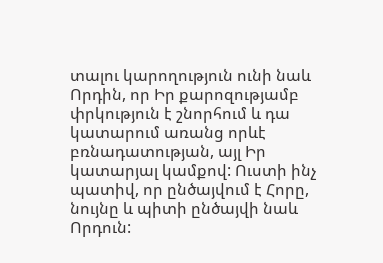տալու կարողություն ունի նաև Որդին, որ Իր քարոզությամբ փրկություն է շնորհում և դա կատարում առանց որևէ բռնադատության, այլ Իր կատարյալ կամքով: Ուստի ինչ պատիվ, որ ընծայվում է Հորը, նույնը և պիտի ընծայվի նաև Որդուն: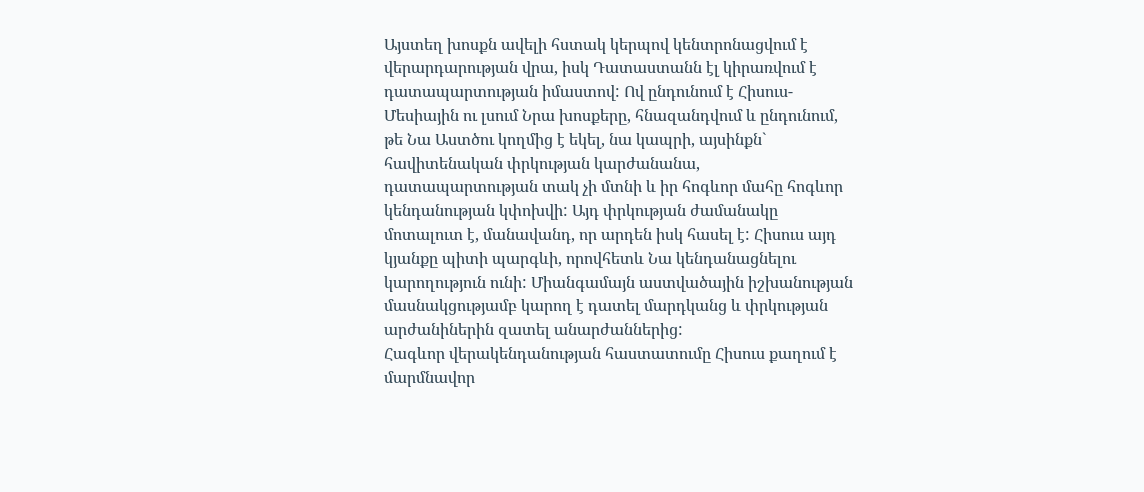Այստեղ խոսքն ավելի հստակ կերպով կենտրոնացվում է վերարդարության վրա, իսկ Դատաստանն էլ կիրառվում է դատապարտության իմաստով: Ով ընդունում է Հիսուս-Մեսիային ու լսում Նրա խոսքերը, հնազանդվում և ընդունում, թե Նա Աստծու կողմից է եկել, նա կապրի, այսինքն` հավիտենական փրկության կարժանանա, դատապարտության տակ չի մտնի և իր հոգևոր մահը հոգևոր կենդանության կփոխվի: Այդ փրկության ժամանակը մոտալուտ է, մանավանդ, որ արդեն իսկ հասել է: Հիսուս այդ կյանքը պիտի պարգևի, որովհետև Նա կենդանացնելու կարողություն ունի: Միանգամայն աստվածային իշխանության մասնակցությամբ կարող է դատել մարդկանց և փրկության արժանիներին զատել անարժաններից:
Հագևոր վերակենդանության հաստատումը Հիսուս քաղում է մարմնավոր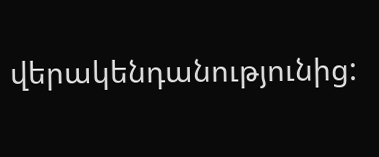վերակենդանությունից: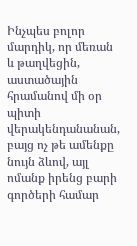Ինչպես բոլոր մարդիկ, որ մեռան և թաղվեցին, աստածային հրամանով մի օր պիտի վերակենդանանան, բայց ոչ թե ամենքը նույն ձևով, այլ ոմանք իրենց բարի գործերի համար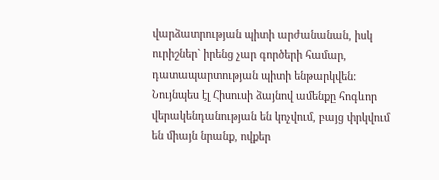վարձատրության պիտի արժանանան, իսկ ուրիշներ` իրենց չար գործերի համար, դատապարտության պիտի ենթարկվեն: Նույնպես էլ Հիսուսի ձայնով ամենքը հոգևոր վերակենդանության են կոչվում, բայց փրկվում են միայն նրանք, ովքեր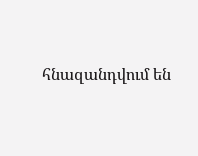հնազանդվում են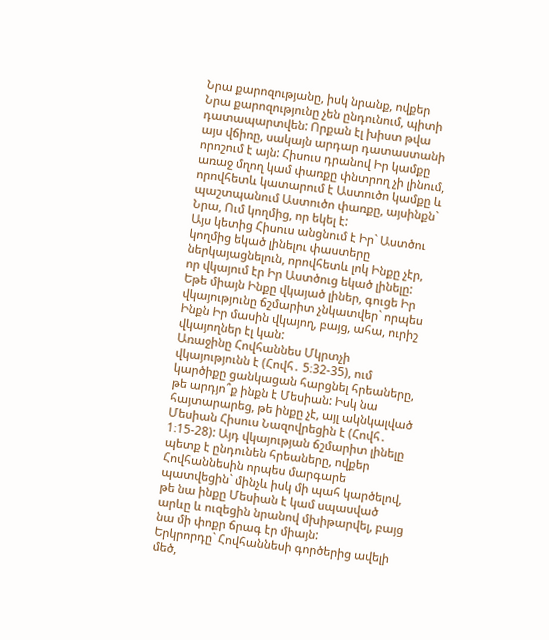Նրա քարոզությանը, իսկ նրանք, ովքեր Նրա քարոզությունը չեն ընդունում, պիտի դատապարտվեն: Որքան էլ խիստ թվա այս վճիռը, սակայն արդար դատաստանի որոշում է այն: Հիսուս դրանով Իր կամքը առաջ մղող կամ փառքը փնտրող չի լինում, որովհետև կատարում է Աստուծո կամքը և պաշտպանում Աստուծո փառքը, այսինքն` Նրա, Ում կողմից, որ եկել է:
Այս կետից Հիսուս անցնում է Իր` Աստծու կողմից եկած լինելու փաստերը ներկայացնելուն, որովհետև լոկ Ինքը չէր, որ վկայում էր Իր Աստծուց եկած լինելը: Եթե միայն Ինքը վկայած լիներ, գուցե Իր վկայությունը ճշմարիտ չնկատվեր` որպես Ինքն Իր մասին վկայող, բայց, ահա, ուրիշ վկայողներ էլ կան:
Առաջինը Հովհաննես Մկրտչի վկայությունն է (Հովհ․ 5։32-35), ում կարծիքը ցանկացան հարցնել հրեաները, թե արդյո՞ք ինքն է Մեսիան: Իսկ նա հայտարարեց, թե ինքը չէ, այլ ակնկալված Մեսիան Հիսուս Նազովրեցին է (Հովհ․ 1։15-28): Այդ վկայության ճշմարիտ լինելը պետք է ընդունեն հրեաները, ովքեր Հովհաննեսին որպես մարգարե պատվեցին` մինչև իսկ մի պահ կարծելով, թե նա ինքը Մեսիան է կամ սպասված արևը և ուզեցին նրանով մխիթարվել, բայց նա մի փոքր ճրագ էր միայն:
Երկրորդը` Հովհաննեսի գործերից ավելի մեծ,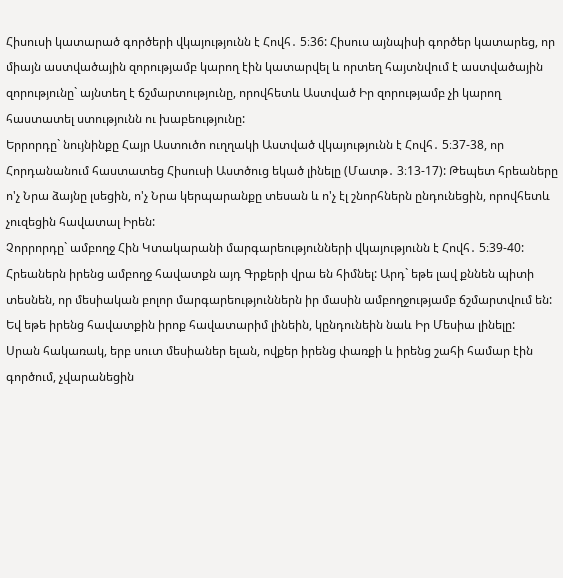Հիսուսի կատարած գործերի վկայությունն է Հովհ․ 5։36: Հիսուս այնպիսի գործեր կատարեց, որ միայն աստվածային զորությամբ կարող էին կատարվել և որտեղ հայտնվում է աստվածային զորությունը` այնտեղ է ճշմարտությունը, որովհետև Աստված Իր զորությամբ չի կարող հաստատել ստությունն ու խաբեությունը:
Երրորդը` նույնինքը Հայր Աստուծո ուղղակի Աստված վկայությունն է Հովհ․ 5։37-38, որ Հորդանանում հաստատեց Հիսուսի Աստծուց եկած լինելը (Մատթ․ 3։13-17): Թեպետ հրեաները ո'չ Նրա ձայնը լսեցին, ո'չ Նրա կերպարանքը տեսան և ո'չ էլ շնորհներն ընդունեցին, որովհետև չուզեցին հավատալ Իրեն:
Չորրորդը` ամբողջ Հին Կտակարանի մարգարեությունների վկայությունն է Հովհ․ 5։39-40: Հրեաներն իրենց ամբողջ հավատքն այդ Գրքերի վրա են հիմնել: Արդ` եթե լավ քննեն պիտի տեսնեն, որ մեսիական բոլոր մարգարեություններն իր մասին ամբողջությամբ ճշմարտվում են: Եվ եթե իրենց հավատքին իրոք հավատարիմ լինեին, կընդունեին նաև Իր Մեսիա լինելը:
Սրան հակառակ, երբ սուտ մեսիաներ ելան, ովքեր իրենց փառքի և իրենց շահի համար էին գործում, չվարանեցին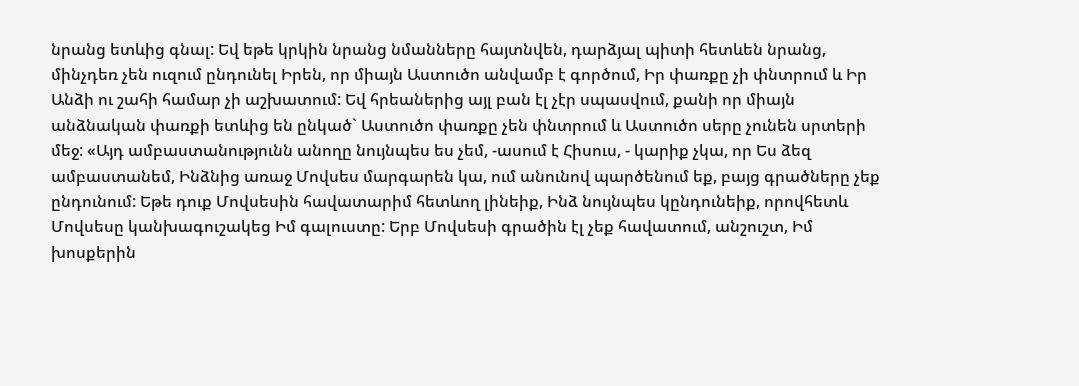նրանց ետևից գնալ: Եվ եթե կրկին նրանց նմանները հայտնվեն, դարձյալ պիտի հետևեն նրանց, մինչդեռ չեն ուզում ընդունել Իրեն, որ միայն Աստուծո անվամբ է գործում, Իր փառքը չի փնտրում և Իր Անձի ու շահի համար չի աշխատում: Եվ հրեաներից այլ բան էլ չէր սպասվում, քանի որ միայն անձնական փառքի ետևից են ընկած` Աստուծո փառքը չեն փնտրում և Աստուծո սերը չունեն սրտերի մեջ: «Այդ ամբաստանությունն անողը նույնպես ես չեմ, -ասում է Հիսուս, - կարիք չկա, որ Ես ձեզ ամբաստանեմ, Ինձնից առաջ Մովսես մարգարեն կա, ում անունով պարծենում եք, բայց գրածները չեք ընդունում: Եթե դուք Մովսեսին հավատարիմ հետևող լինեիք, Ինձ նույնպես կընդունեիք, որովհետև Մովսեսը կանխագուշակեց Իմ գալուստը: Երբ Մովսեսի գրածին էլ չեք հավատում, անշուշտ, Իմ խոսքերին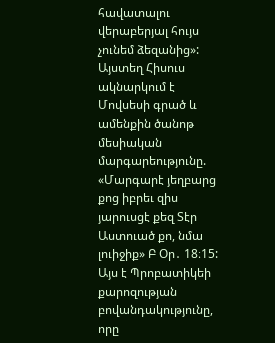հավատալու վերաբերյալ հույս չունեմ ձեզանից»: Այստեղ Հիսուս ակնարկում է Մովսեսի գրած և ամենքին ծանոթ մեսիական մարգարեությունը. «Մարգարէ յեղբարց քոց իբրեւ զիս յարուսցէ քեզ Տէր Աստուած քո, նմա լուիջիք» Բ Օր․ 18։15:
Այս է Պրոբատիկեի քարոզության բովանդակությունը, որը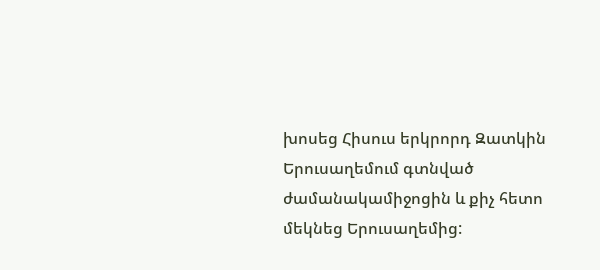խոսեց Հիսուս երկրորդ Զատկին Երուսաղեմում գտնված ժամանակամիջոցին և քիչ հետո մեկնեց Երուսաղեմից: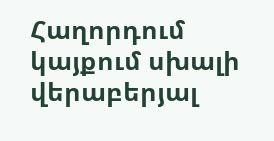Հաղորդում կայքում սխալի վերաբերյալ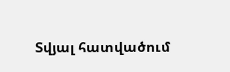Տվյալ հատվածում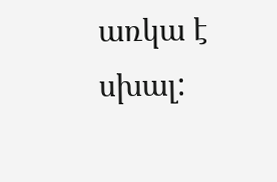առկա է սխալ: